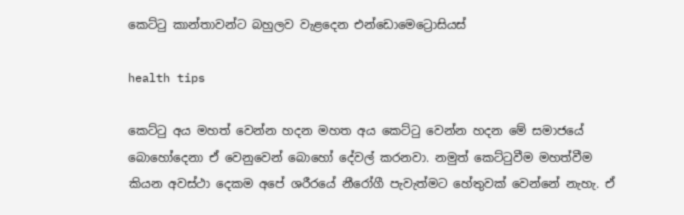කෙට්ටු කාන්තාවන්ට බහුලව වැළදෙන එන්ඩොමෙට්‍රොසියස්

health tips

කෙට්ටු අය මහත් වෙන්න හදන මහත අය කෙට්ටු වෙන්න හදන මේ සමාජයේ බොහෝදෙනා ඒ වෙනුවෙන් බොහෝ දේවල් කරනවා. නමුත් කෙට්ටුවීම මහත්වීම කියන අවස්ථා දෙකම අපේ ශරීරයේ නීරෝගී පැවැත්මට හේතුවක් වෙන්නේ නැහැ. ඒ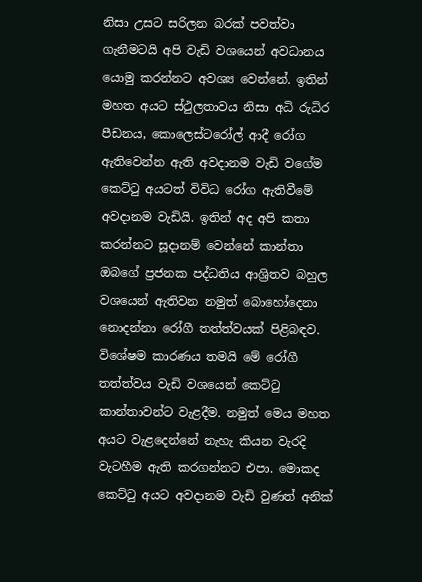නිසා උසට සරිලන බරක් පවත්වා ගැනීමටයි අපි වැඩි වශයෙන් අවධානය යොමු කරන්නට අවශ්‍ය වෙන්නේ. ඉතින් මහත අයට ස්ථුලතාවය නිසා අධි රුධිර පීඩනය, කොලෙස්ටරෝල් ආදී රෝග ඇතිවෙන්න ඇති අවදානම වැඩි වගේම කෙට්ටු අයටත් විවිධ රෝග ඇතිවීමේ අවදානම වැඩියි. ඉතින් අද අපි කතා කරන්නට සූදානම් වෙන්නේ කාන්තා ඔබගේ ප්‍රජනක පද්ධතිය ආශ්‍රිතව බහුල වශයෙන් ඇතිවන නමුත් බොහෝදෙනා නොදන්නා රෝගී තත්ත්වයක් පිළිබඳව. විශේෂම කාරණය තමයි මේ රෝගී තත්ත්වය වැඩි වශයෙන් කෙට්ටු කාන්තාවන්ට වැළදීම. නමුත් මෙය මහත අයට වැළදෙන්නේ නැහැ කියන වැරදි වැටහීම ඇති කරගන්නට එපා. මොකද කෙට්ටු අයට අවදානම වැඩි වුණත් අනික්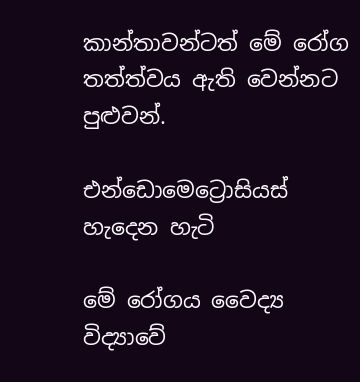කාන්තාවන්ටත් මේ රෝග තත්ත්වය ඇති වෙන්නට පුළුවන්.

එන්ඩොමෙට්‍රොසියස් හැදෙන හැටි

මේ රෝගය වෛද්‍ය විද්‍යාවේ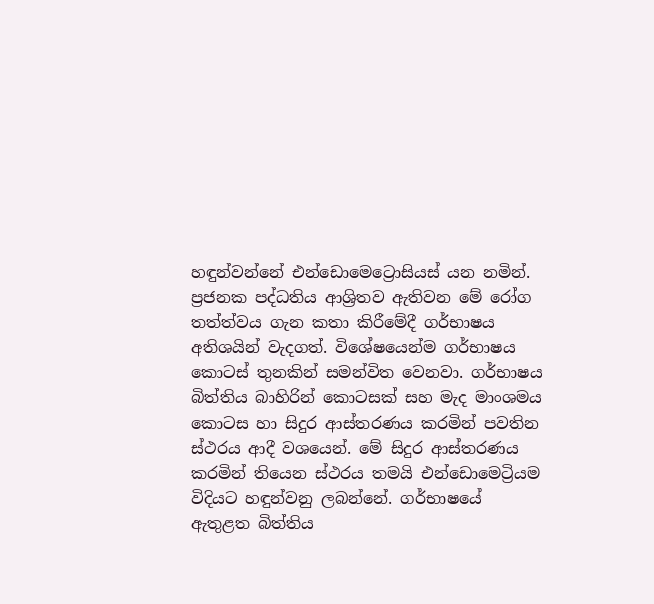හඳුන්වන්නේ එන්ඩොමෙට්‍රොසියස් යන නමින්. ප්‍රජනක පද්ධතිය ආශ්‍රිතව ඇතිවන මේ රෝග තත්ත්වය ගැන කතා කිරීමේදී ගර්භාෂය අතිශයින් වැදගත්. විශේෂයෙන්ම ගර්භාෂය කොටස් තුනකින් සමන්විත වෙනවා. ගර්භාෂය බිත්තිය බාහිරින් කොටසක් සහ මැද මාංශමය කොටස හා සිදුර ආස්තරණය කරමින් පවතින ස්ථරය ආදී වශයෙන්. මේ සිදුර ආස්තරණය කරමින් තියෙන ස්ථරය තමයි එන්ඩොමෙට්‍රියම විදියට හඳුන්වනු ලබන්නේ. ගර්භාෂයේ ඇතුළත බිත්තිය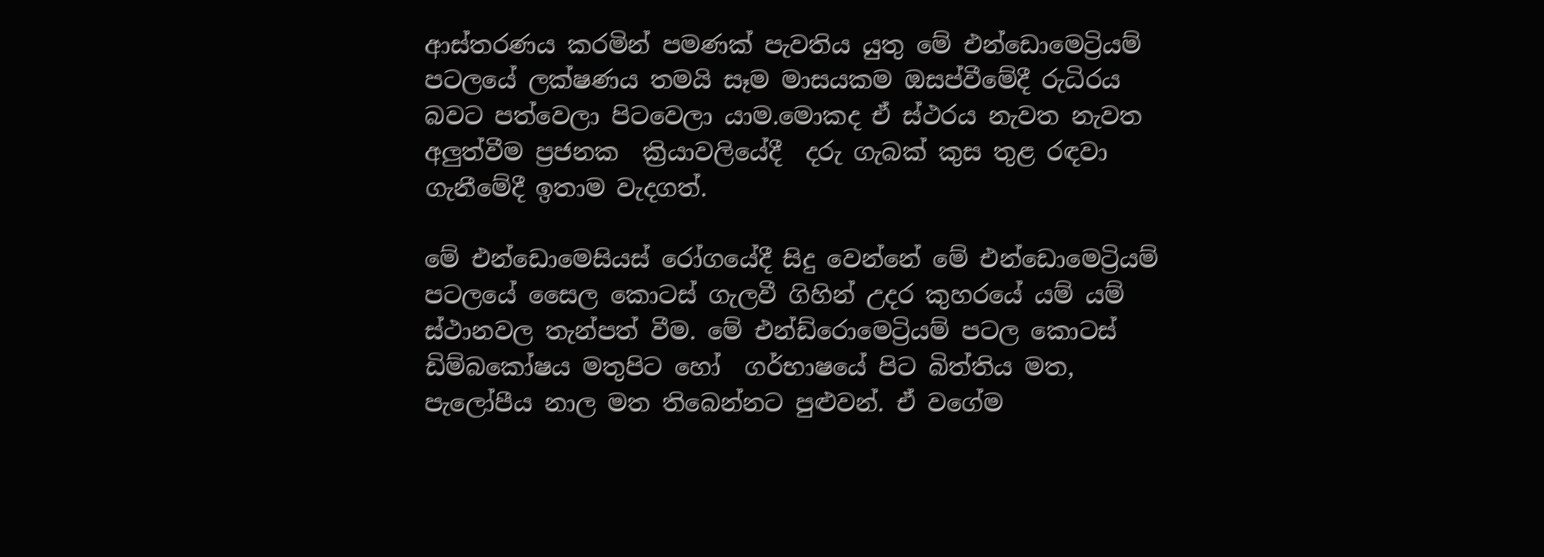ආස්තරණය කරමින් පමණක් පැවතිය යුතු මේ එන්ඩොමෙට්‍රියම් පටලයේ ලක්ෂණය තමයි සෑම මාසයකම ඔසප්වීමේදී රුධිරය බවට පත්වෙලා පිටවෙලා යාම.මොකද ඒ ස්ථරය නැවත නැවත  අලුත්වීම ප්‍රජනක  ක්‍රියාවලියේදී  දරු ගැබක් කුස තුළ රඳවා ගැනීමේදී ඉතාම වැදගත්.

මේ එන්ඩොමෙසියස් රෝගයේදී සිදු වෙන්නේ මේ එන්ඩොමෙට්‍රියම් පටලයේ සෛල කොටස් ගැලවී ගිහින් උදර කුහරයේ යම් යම් ස්ථානවල තැන්පත් වීම. මේ එන්ඩ්රොමෙට්‍රියම් පටල කොටස්  ඩිම්බකෝෂය මතුපිට හෝ  ගර්භාෂයේ පිට බිත්තිය මත, පැලෝපීය නාල මත තිබෙන්නට පුළුවන්. ඒ වගේම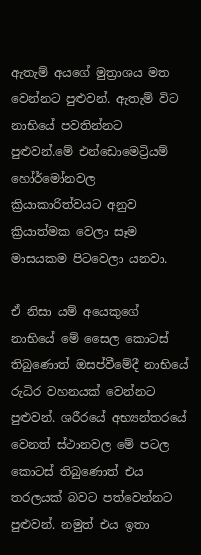ඇතැම් අයගේ මුත්‍රාශය මත වෙන්නට පුළුවන්. ඇතැම් විට නාභියේ පවතින්නට පුළුවන්.මේ එන්ඩොමෙට්‍රියම් හෝර්මෝනවල ක්‍රියාකාරිත්වයට අනුව ක්‍රියාත්මක වෙලා සෑම මාසයකම පිටවෙලා යනවා.

ඒ නිසා යම් අයෙකුගේ නාභියේ මේ සෛල කොටස් තිබුණොත් ඔසප්වීමේදී නාභියේ රුධිර වහනයක් වෙන්නට පුළුවන්. ශරීරයේ අභ්‍යන්තරයේ වෙනත් ස්ථානවල මේ පටල කොටස් තිබුණොත් එය තරලයක් බවට පත්වෙන්නට පුළුවන්. නමුත් එය ඉතා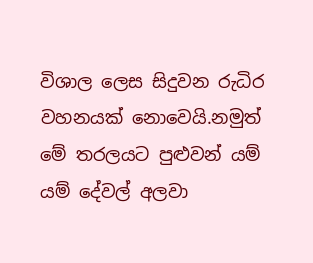විශාල ලෙස සිදුවන රුධිර වහනයක් නොවෙයි.නමුත් මේ තරලයට පුළුවන් යම් යම් දේවල් අලවා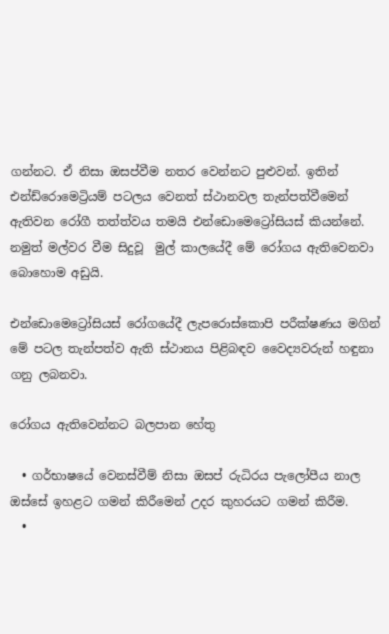ගන්නට. ඒ නිසා ඔසප්වීම නතර වෙන්නට පුළුවන්. ඉතින් එන්ඩ්රොමෙට්‍රියම් පටලය වෙනත් ස්ථානවල තැන්පත්වීමෙන් ඇතිවන රෝගී තත්ත්වය තමයි එන්ඩොමෙට්‍රෝසියස් කියන්නේ. නමුත් මල්වර වීම සිදුවූ  මුල් කාලයේදී මේ රෝගය ඇතිවෙනවා බොහොම අඩුයි.

එන්ඩොමෙට්‍රෝසියස් රෝගයේදී ලැපරොස්කොපි පරීක්ෂණය මගින් මේ පටල තැන්පත්ව ඇති ස්ථානය පිළිබඳව වෛද්‍යවරුන් හඳුනා ගනු ලබනවා.

රෝගය ඇතිවෙන්නට බලපාන හේතු

  • ගර්භාෂයේ වෙනස්වීම් නිසා ඔසප් රුධිරය පැලෝපීය නාල ඔස්සේ ඉහළට ගමන් කිරීමෙන් උදර කුහරයට ගමන් කිරීම.
  •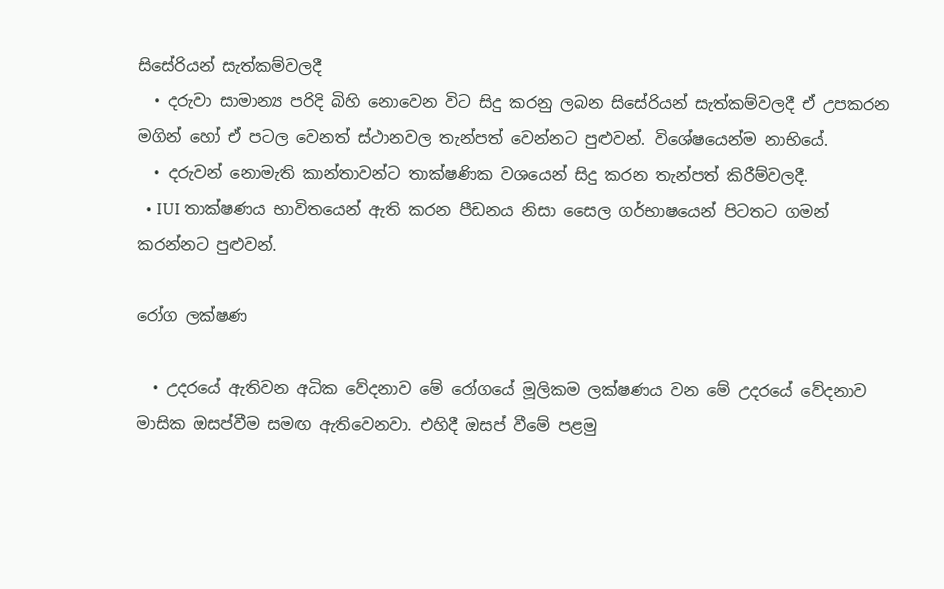සිසේරියන් සැත්කම්වලදී
  • දරුවා සාමාන්‍ය පරිදි බිහි නොවෙන විට සිදු කරනු ලබන සිසේරියන් සැත්කම්වලදී ඒ උපකරන මගින් හෝ ඒ පටල වෙනත් ස්ථානවල තැන්පත් වෙන්නට පුළුවන්. විශේෂයෙන්ම නාභියේ.
  • දරුවන් නොමැති කාන්තාවන්ට තාක්ෂණික වශයෙන් සිදු කරන තැන්පත් කිරීම්වලදී.
  • IUI තාක්ෂණය භාවිතයෙන් ඇති කරන පීඩනය නිසා සෛල ගර්භාෂයෙන් පිටතට ගමන් කරන්නට පුළුවන්.

රෝග ලක්ෂණ

  • උදරයේ ඇතිවන අධික වේදනාව මේ රෝගයේ මූලිකම ලක්ෂණය වන මේ උදරයේ වේදනාව මාසික ඔසප්වීම සමඟ ඇතිවෙනවා. එහිදී ඔසප් වීමේ පළමු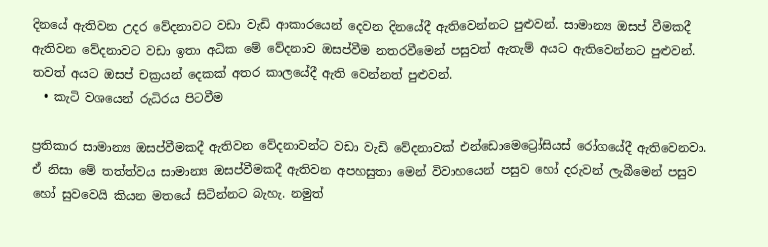දිනයේ ඇතිවන උදර වේදනාවට වඩා වැඩි ආකාරයෙන් දෙවන දිනයේදී ඇතිවෙන්නට පුළුවන්. සාමාන්‍ය ඔසප් වීමකදී ඇතිවන වේදනාවට වඩා ඉතා අධික මේ වේදනාව ඔසප්වීම නතරවීමෙන් පසුවත් ඇතැම් අයට ඇතිවෙන්නට පුළුවන්. තවත් අයට ඔසප් චක්‍රයන් දෙකක් අතර කාලයේදී ඇති වෙන්නත් පුළුවන්.
  • කැටි වශයෙන් රුධිරය පිටවීම

ප්‍රතිකාර සාමාන්‍ය ඔසප්වීමකදී ඇතිවන වේදනාවන්ට වඩා වැඩි වේදනාවක් එන්ඩොමෙට්‍රෝසියස් රෝගයේදී ඇතිවෙනවා. ඒ නිසා මේ තත්ත්වය සාමාන්‍ය ඔසප්වීමකදී ඇතිවන අපහසුතා මෙන් විවාහයෙන් පසුව හෝ දරුවන් ලැබීමෙන් පසුව හෝ සුවවෙයි කියන මතයේ සිටින්නට බැහැ. නමුත්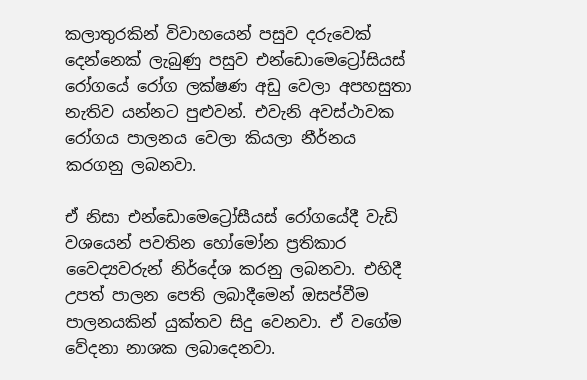කලාතුරකින් විවාහයෙන් පසුව දරුවෙක් දෙන්නෙක් ලැබුණු පසුව එන්ඩොමෙට්‍රෝසියස් රෝගයේ රෝග ලක්ෂණ අඩු වෙලා අපහසුතා නැතිව යන්නට පුළුවන්. එවැනි අවස්ථාවක රෝගය පාලනය වෙලා කියලා නීර්නය කරගනු ලබනවා.

ඒ නිසා එන්ඩොමෙට්‍රෝසීයස් රෝගයේදී වැඩි වශයෙන් පවතින හෝමෝන ප්‍රතිකාර  වෛද්‍යවරුන් නිර්දේශ කරනු ලබනවා. එහිදී උපත් පාලන පෙති ලබාදීමෙන් ඔසප්වීම පාලනයකින් යුක්තව සිදු වෙනවා. ඒ වගේම වේදනා නාශක ලබාදෙනවා.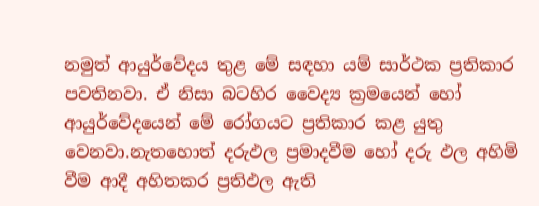නමුත් ආයුර්වේදය තුළ මේ සඳහා යම් සාර්ථක ප්‍රතිකාර පවතිනවා. ඒ නිසා බටහිර වෛද්‍ය ක්‍රමයෙන් හෝ ආයුර්වේදයෙන් මේ රෝගයට ප්‍රතිකාර කළ යුතු වෙනවා.නැතහොත් දරුඵල ප්‍රමාදවීම හෝ දරු ඵල අහිමි වීම ආදී අහිතකර ප්‍රතිඵල ඇති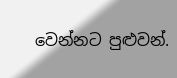වෙන්නට පුළුවන්.